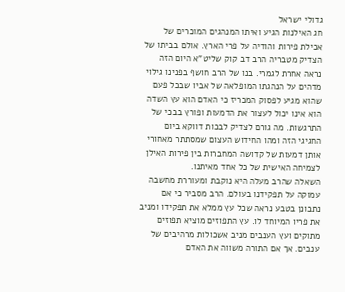גדולי ישראל
חג האילנות הגיע ואיתו המנהגים המוכרים של אכילת פירות והודיה על פרי הארץ. אולם בביתו של הצדיק מטבריה הרב דב קוק שליט"א היום הזה נראה אחרת לגמרי. בנו של הרב חושף בפנינו גילוי מדהים על הנהגתו המופלאה של אביו שבכל פעם שהוא מגיע לפסוק המכריז כי האדם הוא עץ השדה הוא אינו יכול לעצור את הדמעות ופורץ בבכי של התרגשות. מה גורם לצדיק לבכות דווקא ביום החגיגי הזה ומהו החידוש העצום שמסתתר מאחורי אותן דמעות של קדושה המחברות בין פירות האילן לצמיחה האישית של כל אחד מאיתנו.
השאלה שהרב מעלה היא נוקבת ומעוררת מחשבה עמוקה על תפקידנו בעולם. הרב מסביר כי אם נתבונן בטבע נראה שכל עץ ממלא את תפקידו ומניב את פריו המיוחד לו. עץ התפוזים מוציא תפוזים מתוקים ועץ הענבים מניב אשכולות מרהיבים של ענבים. אך אם התורה משווה את האדם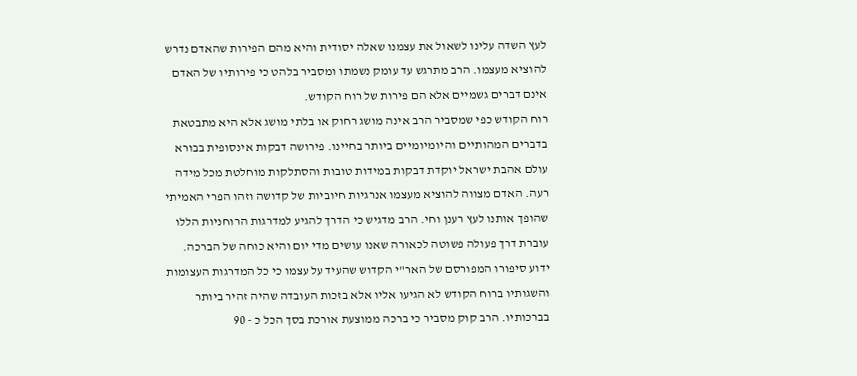לעץ השדה עלינו לשאול את עצמנו שאלה יסודית והיא מהם הפירות שהאדם נדרש להוציא מעצמו. הרב מתרגש עד עומק נשמתו ומסביר בלהט כי פירותיו של האדם אינם דברים גשמיים אלא הם פירות של רוח הקודש.
רוח הקודש כפי שמסביר הרב אינה מושג רחוק או בלתי מושג אלא היא מתבטאת בדברים המהותיים והיומיומיים ביותר בחיינו. פירושה דבקות אינסופית בבורא עולם אהבת ישראל יוקדת דבקות במידות טובות והסתלקות מוחלטת מכל מידה רעה. האדם מצווה להוציא מעצמו אנרגיות חיוביות של קדושה וזהו הפרי האמיתי שהופך אותנו לעץ רענן וחי. הרב מדגיש כי הדרך להגיע למדרגות הרוחניות הללו עוברת דרך פעולה פשוטה לכאורה שאנו עושים מדי יום והיא כוחה של הברכה.
ידוע סיפורו המפורסם של האר"י הקדוש שהעיד על עצמו כי כל המדרגות העצומות והשגותיו ברוח הקודש לא הגיעו אליו אלא בזכות העובדה שהיה זהיר ביותר בברכותיו. הרב קוק מסביר כי ברכה ממוצעת אורכת בסך הכל כ - 90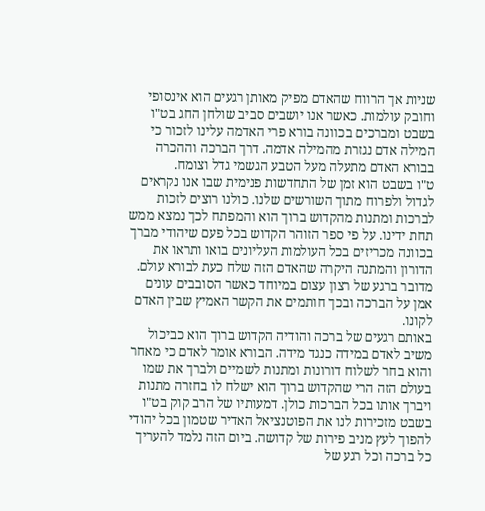שניות אך הרווח שהאדם מפיק מאותן רגעים הוא אינסופי וחובק עולמות. כאשר אנו יושבים סביב שולחן החג בט"ו בשבט ומברכים בכוונה בורא פרי האדמה עלינו לזכור כי המילה אדם נגזרת מהמילה אדמה. דרך הברכה וההכרה בבורא האדם מתעלה מעל הטבע הגשמי גדל וצומח.
ט"ו בשבט הוא זמן של התחדשות פנימית שבו אנו נקראים לגדול ולפרוח מתוך השורשים שלנו. כולנו רוצים לזכות לברכות ומתנות מהקדוש ברוך הוא והמפתח לכך נמצא ממש תחת ידינו. על פי ספר הזוהר הקדוש בכל פעם שיהודי מברך בכוונה מכריזים בכל העולמות העליונים בואו ותראו את הדורון והמתנה היקרה שהאדם הזה שלח כעת לבורא עולם. מדובר ברגע של רצון עצום במיוחד כאשר הסובבים עונים אמן על הברכה ובכך חותמים את הקשר האמיץ שבין האדם לקונו.
באותם רגעים של ברכה והודיה הקדוש ברוך הוא כביכול משיב לאדם במידה כנגד מידה. הבורא אומר לאדם כי מאחר והוא בחר לשלוח דורונות ומתנות לשמיים ולברך את שמו בעולם הזה הרי שהקדוש ברוך הוא ישלח לו בחזרה מתנות ויברך אותו בכל הברכות כולן. דמעותיו של הרב קוק בט"ו בשבט מזכירות לנו את הפוטנציאל האדיר שטמון בכל יהודי להפוך לעץ מניב פירות של קדושה. ביום הזה נלמד להעריך כל ברכה וכל רגע של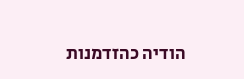הודיה כהזדמנות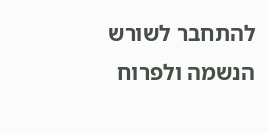להתחבר לשורש הנשמה ולפרוח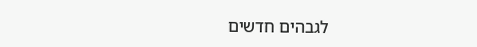לגבהים חדשים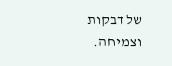של דבקות וצמיחה.